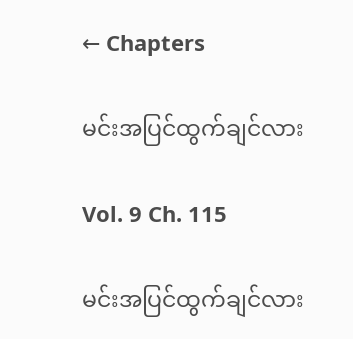← Chapters

မင်းအပြင်ထွက်ချင်လား

Vol. 9 Ch. 115

မင်းအပြင်ထွက်ချင်လား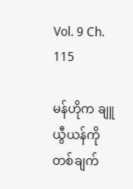Vol. 9 Ch. 115

မန်ဟိုက ချူယွီယန်ကို တစ်ချက်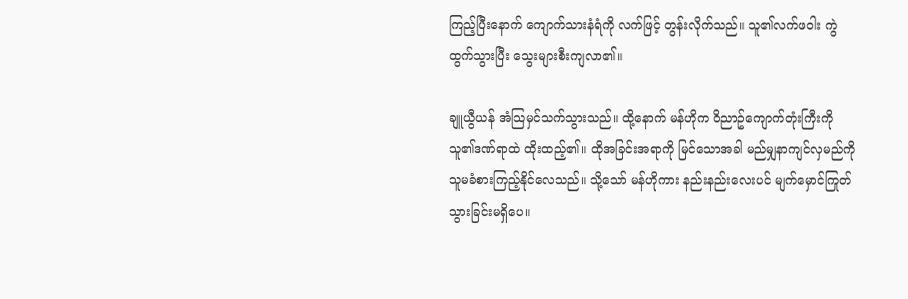ကြည့်ပြီးနောက် ကျောက်သားနံရံကို လက်ဖြင့် တွန်းလိုက်သည်။ သူ၏လက်ဖဝါး ကွဲထွက်သွားပြီး သွေးများစီးကျလာ၏။

ချူယွီယန် အံသြမှင်သက်သွားသည်။ ထို့နောက် မန်ဟိုက ဝိညာဥ်ကျောက်တုံးကြီးကို သူ၏ဒဏ်ရာထဲ ထိုးထည့်၏။ ထိုအခြင်းအရာကို မြင်သောအခါ မည်မျှနာကျင်လှမည်ကို သူမခံစားကြည့်နိုင်လေသည်။ သို့သော် မန်ဟိုကား နည်းနည်းလေးပင် မျက်မှောင်ကြုတ်သွားခြင်းမရှိပေ။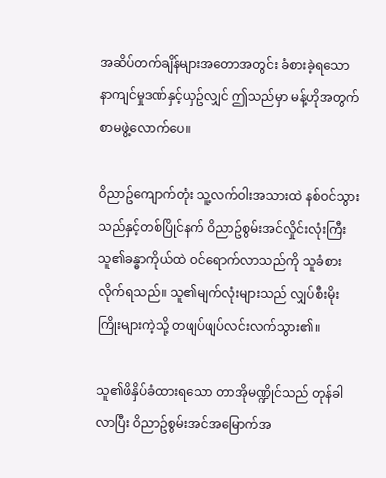အဆိပ်တက်ချိန်များအတောအတွင်း ခံစားခဲ့ရသော နာကျင်မှုဒဏ်နှင့်ယှဥ်လျှင် ဤသည်မှာ မန့်ဟိုအတွက် စာမဖွဲ့လောက်ပေ။

ဝိညာဥ်ကျောက်တုံး သူ့လက်ဝါးအသားထဲ နစ်ဝင်သွားသည်နှင့်တစ်ပြိုင်နက် ဝိညာဥ်စွမ်းအင်လှိုင်းလုံးကြီး သူ၏ခန္ဓာကိုယ်ထဲ ဝင်ရောက်လာသည်ကို သူခံစားလိုက်ရသည်။ သူ၏မျက်လုံးများသည် လျှပ်စီးမိုးကြိုးများကဲ့သို့ တဖျပ်ဖျပ်လင်းလက်သွား၏။

သူ၏ဖိနှိပ်ခံထားရသော တာအိုမဏ္ဍိုင်သည် တုန်ခါလာပြီး ဝိညာဥ်စွမ်းအင်အမြောက်အ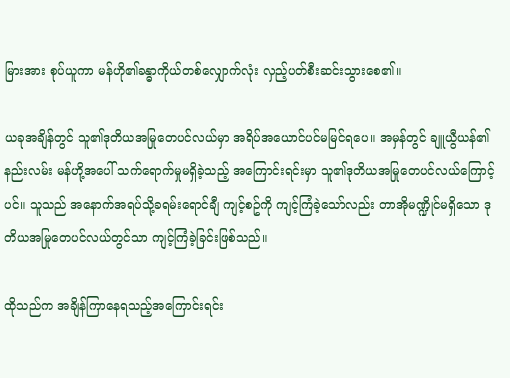မြားအား စုပ်ယူကာ မန်ဟို၏ခန္ဓာကိုယ်တစ်လျှောက်လုံး လှည့်ပတ်စီးဆင်းသွားစေ၏။

ယခုအချိန်တွင် သူ၏ဒုတိယအမြုတေပင်လယ်မှာ အရိပ်အယောင်ပင်မမြင်ရပေ။ အမှန်တွင် ချူယွီယန်၏နည်းလမ်း မန်ဟို့အပေါ် သက်ရောက်မှုမရှိခဲ့သည့် အကြောင်းရင်းမှာ သူ၏ဒုတိယအမြုတေပင်လယ်ကြောင့်ပင်။ သူသည် အနောက်အရပ်သို့ခရမ်းရောင်ချီ ကျင့်စဥ်ကို ကျင့်ကြံခဲ့သော်လည်း တာအိုမဏ္ဍိုင်မရှိသော ဒုတိယအမြုတေပင်လယ်တွင်သာ ကျင့်ကြံခဲ့ခြင်းဖြစ်သည်။

ထိုသည်က အချိန်ကြာနေရသည့်အကြောင်းရင်း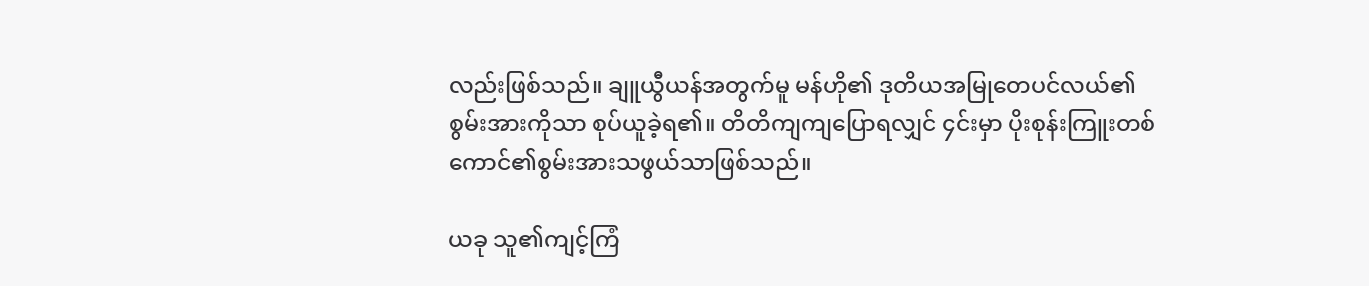လည်းဖြစ်သည်။ ချူယွီယန်အတွက်မူ မန်ဟို၏ ဒုတိယအမြုတေပင်လယ်၏စွမ်းအားကိုသာ စုပ်ယူခဲ့ရ၏။ တိတိကျကျပြောရလျှင် ၄င်းမှာ ပိုးစုန်းကြူးတစ်ကောင်၏စွမ်းအားသဖွယ်သာဖြစ်သည်။

ယခု သူ၏ကျင့်ကြံ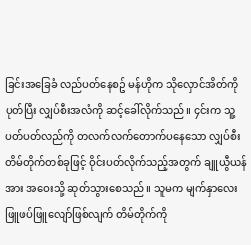ခြင်းအခြေခံ လည်ပတ်နေစဥ် မန်ဟိုက သိုလှောင်အိတ်ကိုပုတ်ပြီး လျှပ်စီးအလံကို ဆင့်ခေါ်လိုက်သည်။ ၄င်းက သူ့ပတ်ပတ်လည်ကို တလက်လက်တောက်ပနေသော လျှပ်စီးတိမ်တိုက်တစ်ခုဖြင့် ဝိုင်းပတ်လိုက်သည့်အတွက် ချူယွီယန်အား အဝေးသို့ ဆုတ်သွားစေသည်။ သူမက မျက်နှာလေးဖြူဖပ်ဖြူလျော်ဖြစ်လျက် တိမ်တိုက်ကို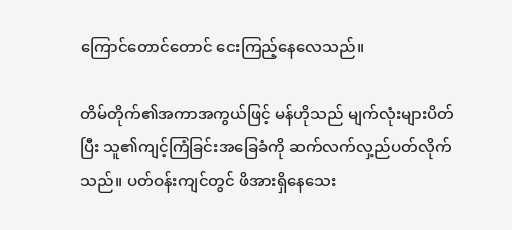ကြောင်တောင်တောင် ငေးကြည့်နေလေသည်။

တိမ်တိုက်၏အကာအကွယ်ဖြင့် မန်ဟိုသည် မျက်လုံးများပိတ်ပြီး သူ၏ကျင့်ကြံခြင်းအခြေခံကို ဆက်လက်လှ့ည်ပတ်လိုက်သည်။ ပတ်ဝန်းကျင်တွင် ဖိအားရှိနေသေး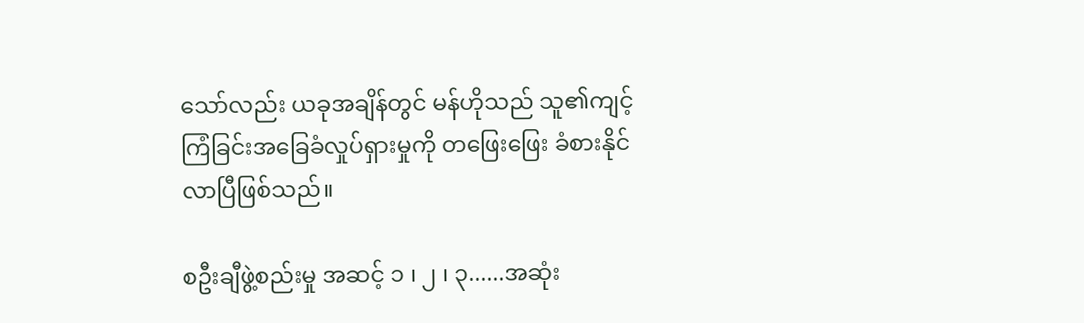သော်လည်း ယခုအချိန်တွင် မန်ဟိုသည် သူ၏ကျင့်ကြံခြင်းအခြေခံလှုပ်ရှားမှုကို တဖြေးဖြေး ခံစားနိုင်လာပြီဖြစ်သည်။

စဦးချီဖွဲ့စည်းမှု အဆင့် ၁ ၊ ၂ ၊ ၃......အဆုံး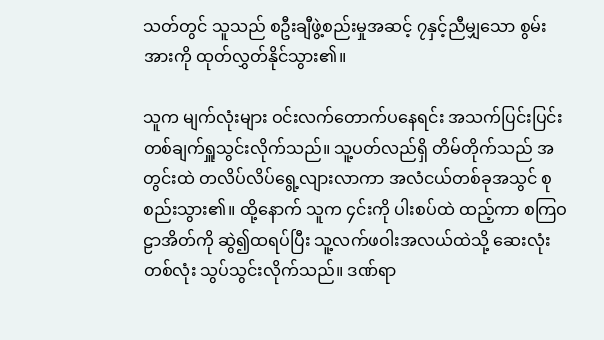သတ်တွင် သူသည် စဦးချီဖွဲ့စည်းမှုအဆင့် ၇နှင့်ညီမျှသော စွမ်းအားကို ထုတ်လွှတ်နိုင်သွား၏။

သူက မျက်လုံးများ ဝင်းလက်တောက်ပနေရင်း အသက်ပြင်းပြင်းတစ်ချက်ရှူသွင်းလိုက်သည်။ သူ့ပတ်လည်ရှိ တိမ်တိုက်သည် အတွင်းထဲ တလိပ်လိပ်ရွေ့လျားလာကာ အလံငယ်တစ်ခုအသွင် စုစည်းသွား၏။ ထို့နောက် သူက ၄င်းကို ပါးစပ်ထဲ ထည့်ကာ စကြဝဠာအိတ်ကို ဆွဲ၍ထရပ်ပြီး သူ့လက်ဖဝါးအလယ်ထဲသို့ ဆေးလုံးတစ်လုံး သွပ်သွင်းလိုက်သည်။ ဒဏ်ရာ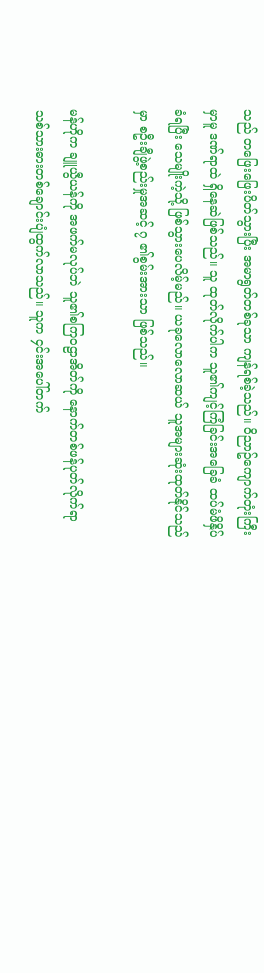သည် တဖြေးဖြေးပိတ်သွားပြီး အမာရွတ်တစ်ခုသာ ကျန်ရစ်ခဲ့သည်။ ဝိညာဥ်ကျောက်တုံးကြီးမှာမူ ဒဏ်ရာထဲ ရှိနေဆဲဖြစ်သည်။ သူ ထုတ်လိုက်ပါက သူ၏ကျင့်ကြံခြင်းအခြေခံ ထပ်မံဖိနှိပ်ခံရပြီး သေမျိုးကဲ့သို့ ဖြစ်သွားပေလိမ့်မည်။ ယခုလောလောဆယ် သူအများဆုံးထုတ်နိုင်သည်မှာ စဦးချီဖွဲ့စည်းမှုအဆင့် ၇ ၏စွမ်းအားသာ ဖြစ်သည်။

မန်ဟိုက ချူယွီယန်ကို အဖက်မလုပ်ဘဲ သူ၏စကြဝဠာအိတ်ကို နောက်တစ်ဖန်ပုတ်လိုက်ရာ သစ်သားဓားတစ်ချောင်းပျံထွက်လာသည်။ သူက ၄င်းအပေါ်တက်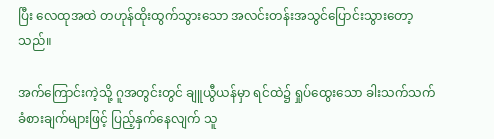ပြီး လေထုအထဲ တဟုန်ထိုးထွက်သွားသော အလင်းတန်းအသွင်ပြောင်းသွားတော့သည်။

အက်ကြောင်းကဲ့သို့ ဂူအတွင်းတွင် ချူယွီယန်မှာ ရင်ထဲ၌ ရှုပ်ထွေးသော ခါးသက်သက်ခံစားချက်များဖြင့် ပြည့်နှက်နေလျက် သူ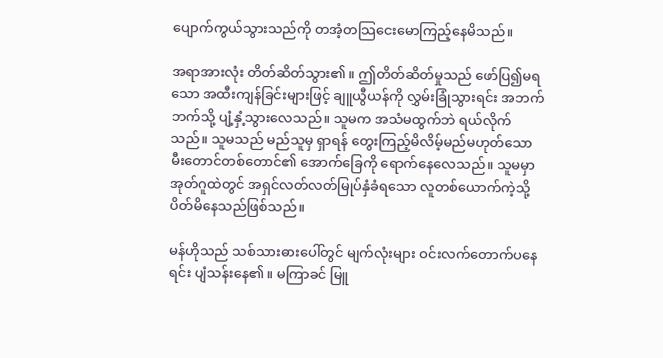ပျောက်ကွယ်သွားသည်ကို တအံ့တသြငေးမောကြည့်နေမိသည်။

အရာအားလုံး တိတ်ဆိတ်သွား၏။ ဤတိတ်ဆိတ်မှုသည် ဖော်ပြ၍မရသော အထီးကျန်ခြင်းများဖြင့် ချူယွီယန်ကို လွှမ်းခြုံသွားရင်း အဘက်ဘက်သို့ ပျံ့နှံ့သွားလေသည်။ သူမက အသံမထွက်ဘဲ ရယ်လိုက်သည်။ သူမသည် မည်သူမှ ရှာရန် တွေးကြည့်မိလိမ့်မည်မဟုတ်သော မီးတောင်တစ်တောင်၏ အောက်ခြေကို ရောက်နေလေသည်။ သူမမှာ အုတ်ဂူထဲတွင် အရှင်လတ်လတ်မြုပ်နှံခံရသော လူတစ်ယောက်ကဲ့သို့ ပိတ်မိနေသည်ဖြစ်သည်။

မန်ဟိုသည် သစ်သားဓားပေါ်တွင် မျက်လုံးများ ဝင်းလက်တောက်ပနေရင်း ပျံသန်းနေ၏။ မကြာခင် မြူ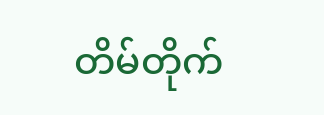တိမ်တိုက်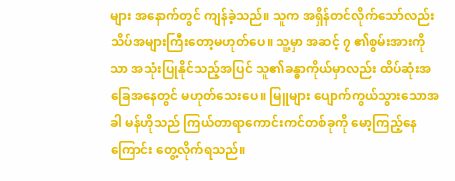များ အနောက်တွင် ကျန်ခဲ့သည်။ သူက အရှိန်တင်လိုက်သော်လည်း သိပ်အများကြီးတော့မဟုတ်ပေ။ သူ့မှာ အဆင့် ၇ ၏စွမ်းအားကိုသာ အသုံးပြုနိုင်သည့်အပြင် သူ၏ခန္ဓာကိုယ်မှာလည်း ထိပ်ဆုံးအခြေအနေတွင် မဟုတ်သေးပေ။ မြူများ ပျောက်ကွယ်သွားသောအခါ မန်ဟိုသည် ကြယ်တာရာကောင်းကင်တစ်ခုကို မော့ကြည့်နေကြောင်း တွေ့လိုက်ရသည်။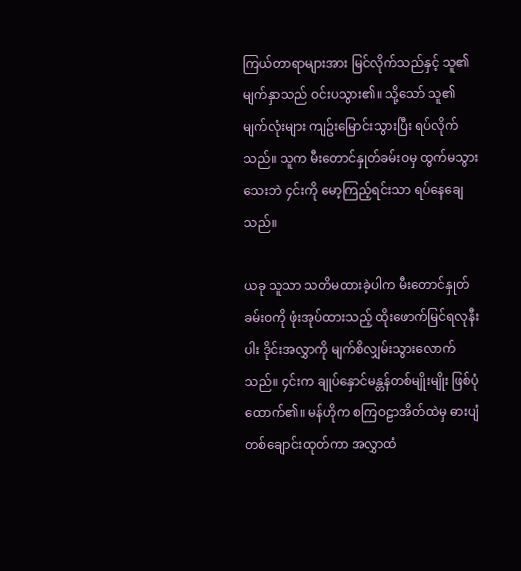ကြယ်တာရာများအား မြင်လိုက်သည်နှင့် သူ၏မျက်နှာသည် ဝင်းပသွား၏။ သို့သော် သူ၏မျက်လုံးများ ကျဥ်းမြောင်းသွားပြီး ရပ်လိုက်သည်။ သူက မီးတောင်နှုတ်ခမ်းဝမှ ထွက်မသွားသေးဘဲ ၄င်းကို မော့ကြည့်ရင်းသာ ရပ်နေချေသည်။

ယခု သူသာ သတိမထားခဲ့ပါက မီးတောင်နှုတ်ခမ်းဝကို ဖုံးအုပ်ထားသည့် ထိုးဖောက်မြင်ရလုနီးပါး ဒိုင်းအလွှာကို မျက်စိလျှမ်းသွားလောက်သည်။ ၄င်းက ချုပ်နှောင်မန္တန်တစ်မျိုးမျိုး ဖြစ်ပုံထောက်၏။ မန်ဟိုက စကြဝဠာအိတ်ထဲမှ ဓားပျံတစ်ချောင်းထုတ်ကာ အလွှာထံ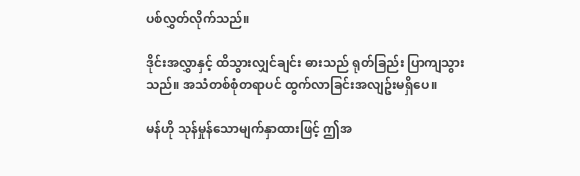ပစ်လွှတ်လိုက်သည်။

ဒိုင်းအလွှာနှင့် ထိသွားလျှင်ချင်း ဓားသည် ရုတ်ခြည်း ပြာကျသွားသည်။ အသံတစ်စုံတရာပင် ထွက်လာခြင်းအလျဥ်းမရှိပေ။

မန်ဟို သုန်မှုန်သောမျက်နှာထားဖြင့် ဤအ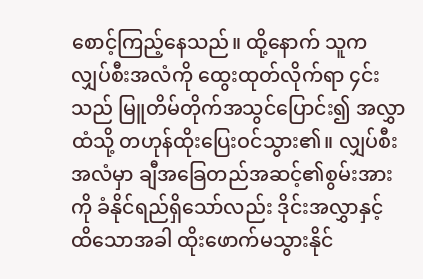စောင့်ကြည့်နေသည်။ ထို့နောက် သူက လျှပ်စီးအလံကို ထွေးထုတ်လိုက်ရာ ၄င်းသည် မြူတိမ်တိုက်အသွင်ပြောင်း၍ အလွှာထံသို့ တဟုန်ထိုးပြေးဝင်သွား၏။ လျှပ်စီးအလံမှာ ချီအခြေတည်အဆင့်၏စွမ်းအားကို ခံနိုင်ရည်ရှိသော်လည်း ဒိုင်းအလွှာနှင့် ထိသောအခါ ထိုးဖောက်မသွားနိုင်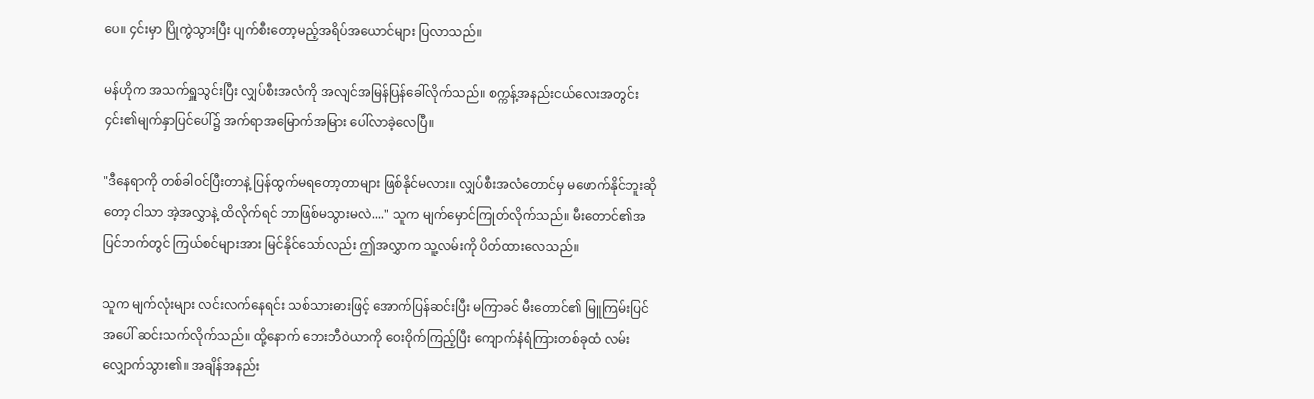ပေ။ ၄င်းမှာ ပြိုကွဲသွားပြီး ပျက်စီးတော့မည့်အရိပ်အယောင်များ ပြလာသည်။

မန်ဟိုက အသက်ရှူသွင်းပြီး လျှပ်စီးအလံကို အလျင်အမြန်ပြန်ခေါ်လိုက်သည်။ စက္ကန့်အနည်းငယ်လေးအတွင်း ၄င်း၏မျက်နှာပြင်ပေါ်၌ အက်ရာအမြောက်အမြား ပေါ်လာခဲ့လေပြီ။

"ဒီနေရာကို တစ်ခါဝင်ပြီးတာနဲ့ ပြန်ထွက်မရတော့တာများ ဖြစ်နိုင်မလား။ လျှပ်စီးအလံတောင်မှ မဖောက်နိုင်ဘူးဆိုတော့ ငါသာ အဲ့အလွှာနဲ့ ထိလိုက်ရင် ဘာဖြစ်မသွားမလဲ...." သူက မျက်မှောင်ကြုတ်လိုက်သည်။ မီးတောင်၏အပြင်ဘက်တွင် ကြယ်စင်များအား မြင်နိုင်သော်လည်း ဤအလွှာက သူ့လမ်းကို ပိတ်ထားလေသည်။

သူက မျက်လုံးများ လင်းလက်နေရင်း သစ်သားဓားဖြင့် အောက်ပြန်ဆင်းပြီး မကြာခင် မီးတောင်၏ မြူကြမ်းပြင်အပေါ် ဆင်းသက်လိုက်သည်။ ထို့နောက် ဘေးဘီဝဲယာကို ဝေးဝိုက်ကြည့်ပြီး ကျောက်နံရံကြားတစ်ခုထံ လမ်းလျှောက်သွား၏။ အချိန်အနည်း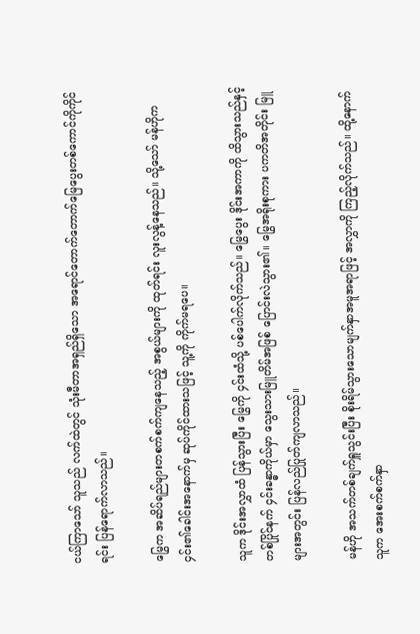ငယ်ကြာသော် သူသည် လက်ထဲတွင် သုံးမီတာအရှည်ရှိသော အရောင်တောက်တောက်မြေပွေးတစ်ကောင်ကိုကိုင်ရင်း ပြန်ရောက်လာသည်။

မြွေက အဆိပ်ရည်များတစက်စက်ကျနေသည့် အစွယ်များကို ထုတ်ရင်း လူးလွန့်နေသည်။ သို့သော် မန်ဟိုက ၄င်း၏ခေါင်းအနောက်မှ ဆုပ်ကိုင်ထားသဖြင့် သူ့ကို ကိုက်မရပေ။

သူက ဒိုင်းအလွှာထံ ပြန်သွားပြီး မြွေကို ၄င်းထံသို့ ပစ်ပေါက်လိုက်သည်။ မြွေပွေး ဒိုင်းအကာကို ထိသွားသည်နှင့်တစ်ပြိုင်နက် ၄င်းခန္ဓာကိုယ်မှာ သွေးသားမြူတိမ်အဖြစ် ပြောင်းလဲသွား၏။ မြွေအရိုးစုကား ပကတိအတိုင်း မြူများအတွင်း ပြန်လည်ပြုတ်ကျလာသည်။

မန်ဟို အသက်တစ်ချက်ရှူသွင်းပြီး စိုးရိမ်သွားသောမျက်နှာအမူအရာဖြင့် အလွှာကို ကြည့်လိုက်သည်။ ထို့နောက် သူက အေးစက်စက်နှာ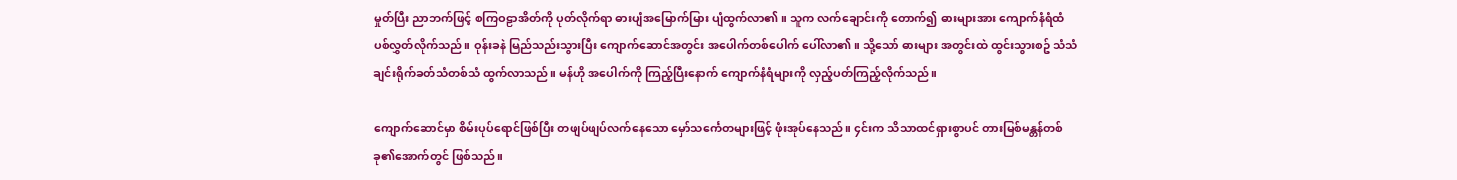မှုတ်ပြီး ညာဘက်ဖြင့် စကြဝဠာအိတ်ကို ပုတ်လိုက်ရာ ဓားပျံအမြောက်မြား ပျံထွက်လာ၏။ သူက လက်ချောင်းကို တောက်၍ ဓားများအား ကျောက်နံရံထံ ပစ်လွှတ်လိုက်သည်။ ဝုန်းခနဲ မြည်သည်းသွားပြီး ကျောက်ဆောင်အတွင်း အပေါက်တစ်ပေါက် ပေါ်လာ၏။ သို့သော် ဓားများ အတွင်းထဲ ထွင်းသွားစဥ် သံသံချင်းရိုက်ခတ်သံတစ်သံ ထွက်လာသည်။ မန်ဟို အပေါက်ကို ကြည့်ပြီးနောက် ကျောက်နံရံများကို လှည့်ပတ်ကြည့်လိုက်သည်။

ကျောက်ဆောင်မှာ စိမ်းပုပ်ရောင်ဖြစ်ပြီး တဖျပ်ဖျပ်လက်နေသော မှော်သင်္ကေတများဖြင့် ဖုံးအုပ်နေသည်။ ၄င်းက သိသာထင်ရှားစွာပင် တားမြစ်မန္တန်တစ်ခု၏အောက်တွင် ဖြစ်သည်။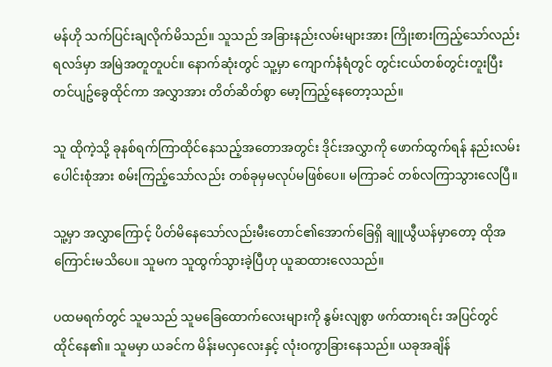မန်ဟို သက်ပြင်းချလိုက်မိသည်။ သူသည် အခြားနည်းလမ်းများအား ကြိုးစားကြည့်သော်လည်း ရလဒ်မှာ အမြဲအတူတူပင်။ နောက်ဆုံးတွင် သူ့မှာ ကျောက်နံရံတွင် တွင်းငယ်တစ်တွင်းတူးပြီး တင်ပျဥ်ခွေထိုင်ကာ အလွှာအား တိတ်ဆိတ်စွာ မော့ကြည့်နေတော့သည်။

သူ ထိုကဲ့သို့ ခုနစ်ရက်ကြာထိုင်နေသည့်အတောအတွင်း ဒိုင်းအလွှာကို ဖောက်ထွက်ရန် နည်းလမ်းပေါင်းစုံအား စမ်းကြည့်သော်လည်း တစ်ခုမှမလုပ်မဖြစ်ပေ။ မကြာခင် တစ်လကြာသွားလေပြီ။

သူ့မှာ အလွှာကြောင့် ပိတ်မိနေသော်လည်းမီးတောင်၏အောက်ခြေရှိ ချူယွီယန်မှာတော့ ထိုအကြောင်းမသိပေ။ သူမက သူထွက်သွားခဲ့ပြီဟု ယူဆထားလေသည်။

ပထမရက်တွင် သူမသည် သူမခြေထောက်လေးများကို နွမ်းလျစွာ ဖက်ထားရင်း အပြင်တွင် ထိုင်နေ၏။ သူမမှာ ယခင်က မိန်းမလှလေးနှင့် လုံးဝကွာခြားနေသည်။ ယခုအချိန်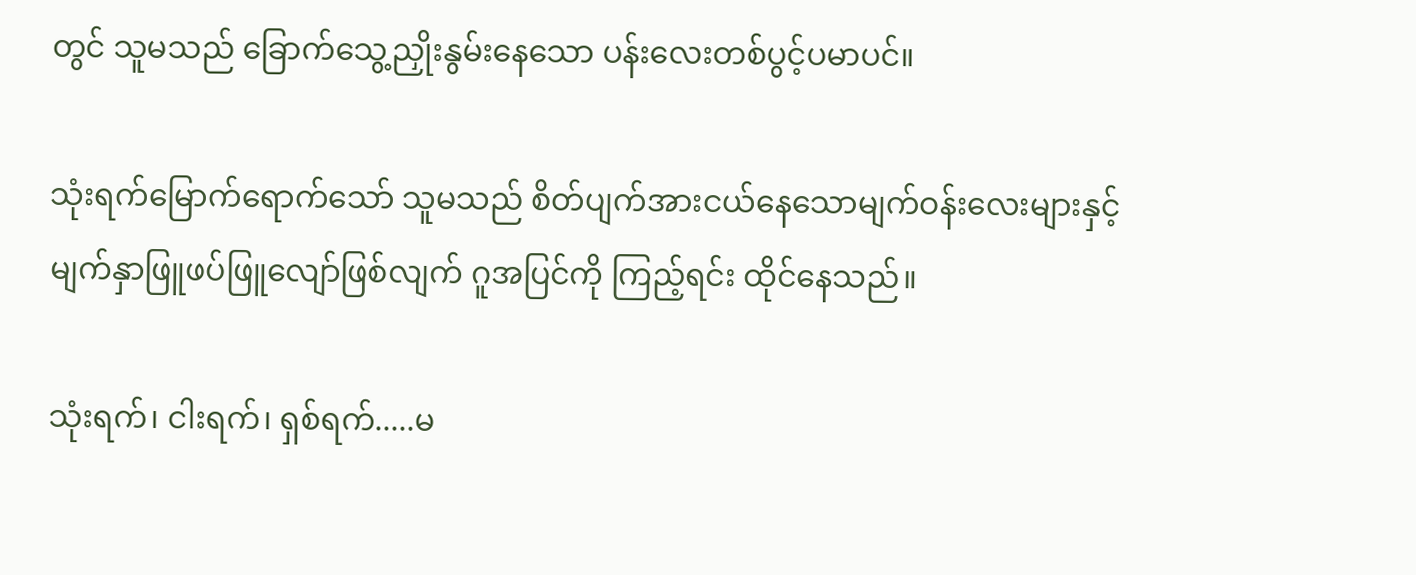တွင် သူမသည် ခြောက်သွေ့ညှိုးနွမ်းနေသော ပန်းလေးတစ်ပွင့်ပမာပင်။

သုံးရက်မြောက်ရောက်သော် သူမသည် စိတ်ပျက်အားငယ်နေသောမျက်ဝန်းလေးများနှင့် မျက်နှာဖြူဖပ်ဖြူလျော်ဖြစ်လျက် ဂူအပြင်ကို ကြည့်ရင်း ထိုင်နေသည်။

သုံးရက်၊ ငါးရက်၊ ရှစ်ရက်.....မ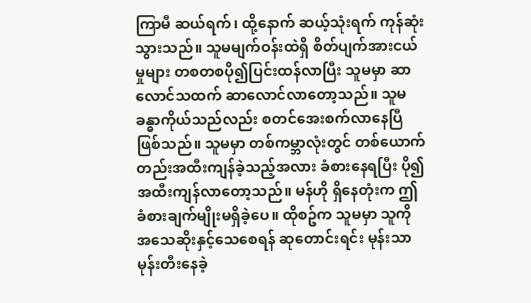ကြာမီ ဆယ်ရက်၊ ထို့နောက် ဆယ့်သုံးရက် ကုန်ဆုံးသွားသည်။ သူမမျက်ဝန်းထဲရှိ စိတ်ပျက်အားငယ်မှုများ တစတစပို၍ပြင်းထန်လာပြီး သူမမှာ ဆာလောင်သထက် ဆာလောင်လာတော့သည်။ သူမခန္ဓာကိုယ်သည်လည်း စတင်အေးစက်လာနေပြီဖြစ်သည်။ သူမမှာ တစ်ကမ္ဘာလုံးတွင် တစ်ယောက်တည်းအထီးကျန်ခဲ့သည့်အလား ခံစားနေရပြီး ပို၍အထီးကျန်လာတော့သည်။ မန်ဟို ရှိနေတုံးက ဤခံစားချက်မျိုးမရှိခဲ့ပေ။ ထိုစဥ်က သူမမှာ သူကို အသေဆိုးနှင့်သေစေရန် ဆုတောင်းရင်း မုန်းသာမုန်းတီးနေခဲ့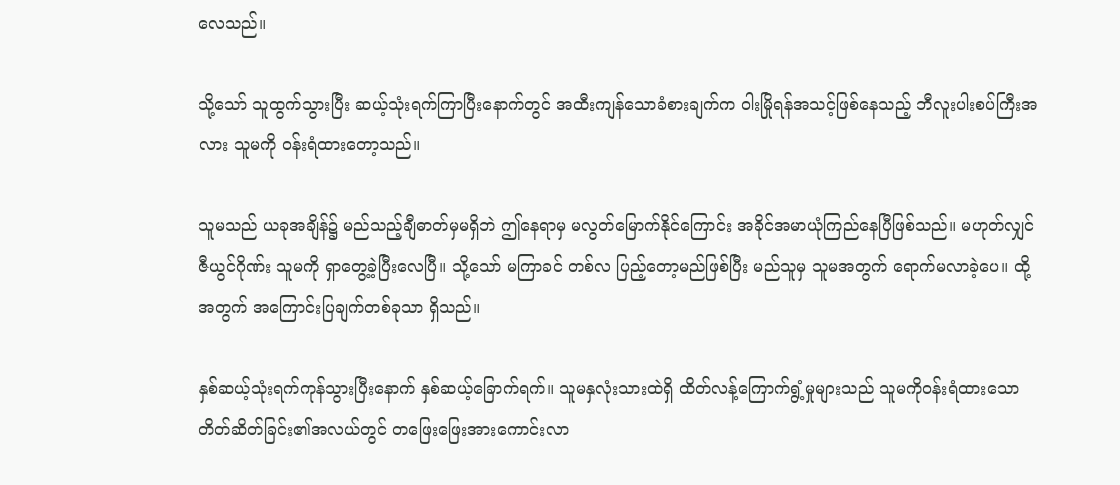လေသည်။

သို့သော် သူထွက်သွားပြီး ဆယ့်သုံးရက်ကြာပြီးနောက်တွင် အထီးကျန်သောခံစားချက်က ဝါးမြိုရန်အသင့်ဖြစ်နေသည့် ဘီလူးပါးစပ်ကြီးအလား သူမကို ဝန်းရံထားတော့သည်။

သူမသည် ယခုအချိန်၌ မည်သည့်ချီဓာတ်မှမရှိဘဲ ဤနေရာမှ မလွတ်မြောက်နိုင်ကြောင်း အခိုင်အမာယုံကြည်နေပြီဖြစ်သည်။ မဟုတ်လျှင် ဇီယွင်ဂိုဏ်း သူမကို ရှာတွေ့ခဲ့ပြီးလေပြီ။ သို့သော် မကြာခင် တစ်လ ပြည့်တော့မည်ဖြစ်ပြီး မည်သူမှ သူမအတွက် ရောက်မလာခဲ့ပေ။ ထို့အတွက် အကြောင်းပြချက်တစ်ခုသာ ရှိသည်။

နှစ်ဆယ့်သုံးရက်ကုန်သွားပြီးနောက် နှစ်ဆယ့်ခြောက်ရက်။ သူမနှလုံးသားထဲရှိ ထိတ်လန့်ကြောက်ရွံ့မှုများသည် သူမကိုဝန်းရံထားသော တိတ်ဆိတ်ခြင်း၏အလယ်တွင် တဖြေးဖြေးအားကောင်းလာ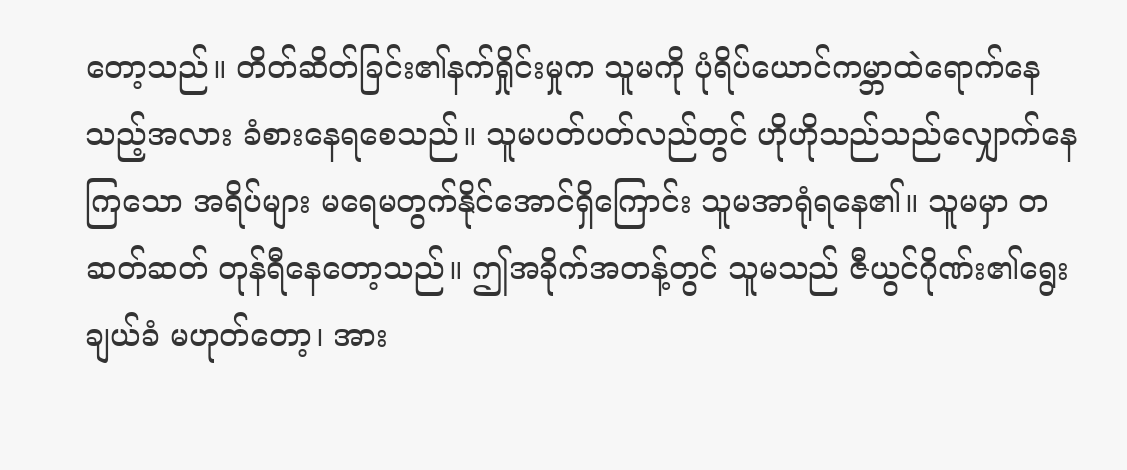တော့သည်။ တိတ်ဆိတ်ခြင်း၏နက်ရှိုင်းမှုက သူမကို ပုံရိပ်ယောင်ကမ္ဘာထဲရောက်နေသည့်အလား ခံစားနေရစေသည်။ သူမပတ်ပတ်လည်တွင် ဟိုဟိုသည်သည်လျှောက်နေကြသော အရိပ်များ မရေမတွက်နိုင်အောင်ရှိကြောင်း သူမအာရုံရနေ၏။ သူမမှာ တဆတ်ဆတ် တုန်ရီနေတော့သည်။ ဤအခိုက်အတန့်တွင် သူမသည် ဇီယွင်ဂိုဏ်း၏ရွေးချယ်ခံ မဟုတ်တော့၊ အား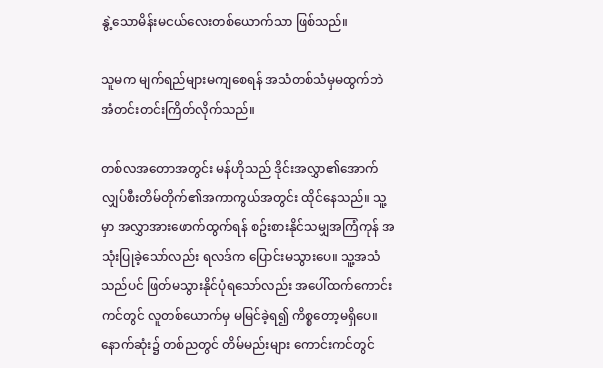နွဲ့သောမိန်းမငယ်လေးတစ်ယောက်သာ ဖြစ်သည်။

သူမက မျက်ရည်များမကျစေရန် အသံတစ်သံမှမထွက်ဘဲ အံတင်းတင်းကြိတ်လိုက်သည်။

တစ်လအတောအတွင်း မန်ဟိုသည် ဒိုင်းအလွှာ၏အောက် လျှပ်စီးတိမ်တိုက်၏အကာကွယ်အတွင်း ထိုင်နေသည်။ သူ့မှာ အလွှာအားဖောက်ထွက်ရန် စဥ်းစားနိုင်သမျှအကြံကုန် အသုံးပြုခဲ့သော်လည်း ရလဒ်က ပြောင်းမသွားပေ။ သူ့အသံသည်ပင် ဖြတ်မသွားနိုင်ပုံရသော်လည်း အပေါ်ထက်ကောင်းကင်တွင် လူတစ်ယောက်မှ မမြင်ခဲ့ရ၍ ကိစ္စတော့မရှိပေ။ နောက်ဆုံး၌ တစ်ညတွင် တိမ်မည်းများ ကောင်းကင်တွင်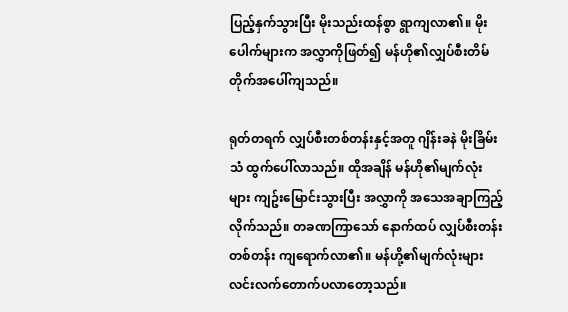ပြည့်နှက်သွားပြီး မိုးသည်းထန်စွာ ရွာကျလာ၏။ မိုးပေါက်များက အလွှာကိုဖြတ်၍ မန်ဟို၏လျှပ်စီးတိမ်တိုက်အပေါ်ကျသည်။

ရုတ်တရက် လျှပ်စီးတစ်တန်းနှင့်အတူ ဂျိန်းခနဲ မိုးခြိမ်းသံ ထွက်ပေါ်လာသည်။ ထိုအချိန် မန်ဟို၏မျက်လုံးများ ကျဥ်းမြောင်းသွားပြီး အလွှာကို အသေအချာကြည့်လိုက်သည်။ တခဏကြာသော် နောက်ထပ် လျှပ်စီးတန်းတစ်တန်း ကျရောက်လာ၏။ မန်ဟို့၏မျက်လုံးများ လင်းလက်တောက်ပလာတော့သည်။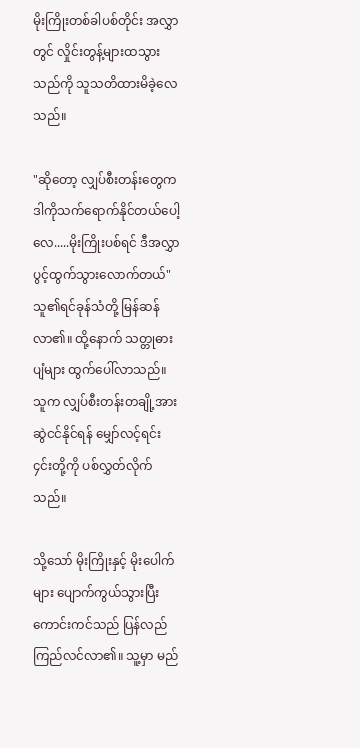မိုးကြိုးတစ်ခါပစ်တိုင်း အလွှာတွင် လှိုင်းတွန့်များထသွားသည်ကို သူသတိထားမိခဲ့လေသည်။

"ဆိုတော့ လျှပ်စီးတန်းတွေက ဒါကိုသက်ရောက်နိုင်တယ်ပေါ့လေ.....မိုးကြိုးပစ်ရင် ဒီအလွှာ ပွင့်ထွက်သွားလောက်တယ်" သူ၏ရင်ခုန်သံတို့ မြန်ဆန်လာ၏။ ထို့နောက် သတ္တုဓားပျံများ ထွက်ပေါ်လာသည်။ သူက လျှပ်စီးတန်းတချို့အား ဆွဲငင်နိုင်ရန် မျှော်လင့်ရင်း ၄င်းတို့ကို ပစ်လွှတ်လိုက်သည်။

သို့သော် မိုးကြိုးနှင့် မိုးပေါက်များ ပျောက်ကွယ်သွားပြီး ကောင်းကင်သည် ပြန်လည်ကြည်လင်လာ၏။ သူ့မှာ မည်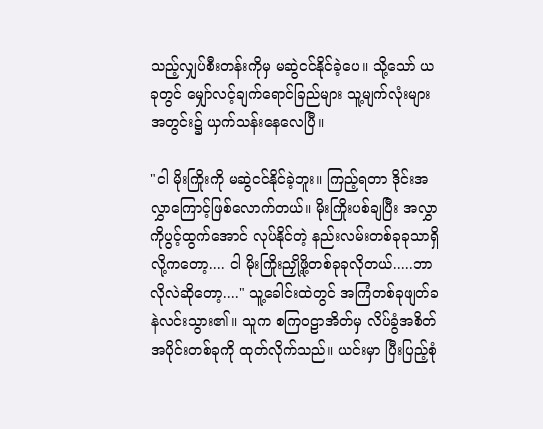သည့်လျှပ်စီးတန်းကိုမှ မဆွဲငင်နိုင်ခဲ့ပေ။ သို့သော် ယခုတွင် မျှော်လင့်ချက်ရောင်ခြည်များ သူ့မျက်လုံးများအတွင်း၌ ယှက်သန်းနေလေပြီ။

"ငါ မိုးကြိုးကို မဆွဲငင်နိုင်ခဲ့ဘူး။ ကြည့်ရတာ ဒိုင်းအလွှာကြောင့်ဖြစ်လောက်တယ်။ မိုးကြိုးပစ်ချပြီး အလွှာကိုပွင့်ထွက်အောင် လုပ်နိုင်တဲ့ နည်းလမ်းတစ်ခုခုသာရှိလို့ကတော့.... ငါ မိုးကြိုးညှို့ဖို့တစ်ခုခုလိုတယ်.....ဘာလိုလဲဆိုတော့...." သူ့ခေါင်းထဲတွင် အကြံတစ်ခုဖျတ်ခနဲလင်းသွား၏။ သူက စကြဝဠာအိတ်မှ လိပ်ခွံအစိတ်အပိုင်းတစ်ခုကို ထုတ်လိုက်သည်။ ယင်းမှာ ပြီးပြည့်စုံ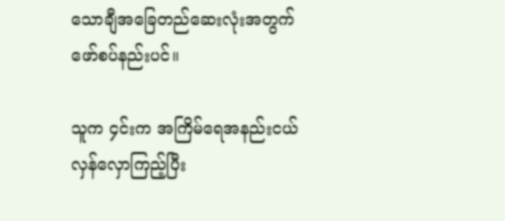သောချီအခြေတည်ဆေးလုံးအတွက် ဖော်စပ်နည်းပင်။

သူက ၄င်းက အကြိမ်ရေအနည်းငယ် လှန်လှောကြည့်ပြီး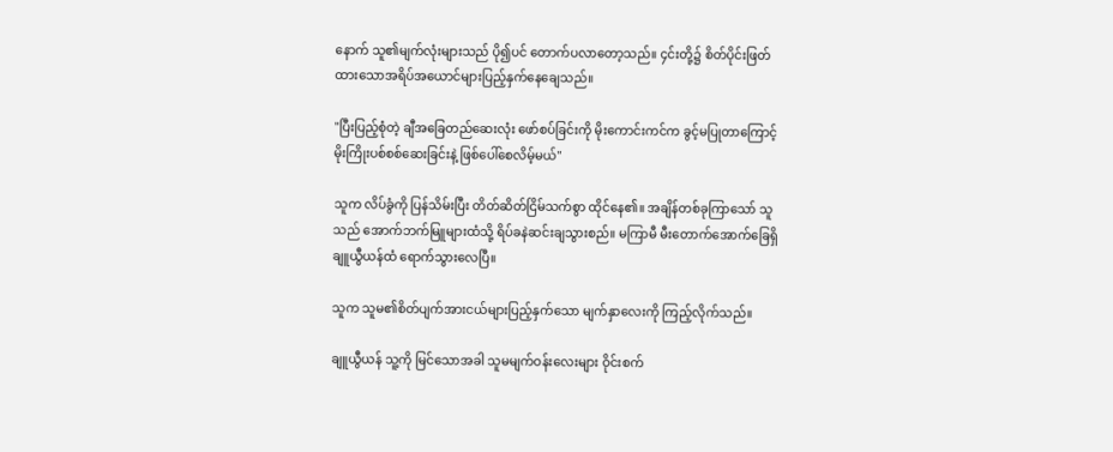နောက် သူ၏မျက်လုံးများသည် ပို၍ပင် တောက်ပလာတော့သည်။ ၄င်းတို့၌ စိတ်ပိုင်းဖြတ်ထားသောအရိပ်အယောင်များပြည့်နှက်နေချေသည်။

"ပြီးပြည့်စုံတဲ့ ချီအခြေတည်ဆေးလုံး ဖော်စပ်ခြင်းကို မိုးကောင်းကင်က ခွင့်မပြုတာကြောင့် မိုးကြိုးပစ်စစ်ဆေးခြင်းနဲ့ ဖြစ်ပေါ်စေလိမ့်မယ်"

သူက လိပ်ခွံကို ပြန်သိမ်းပြီး တိတ်ဆိတ်ငြိမ်သက်စွာ ထိုင်နေ၏။ အချိန်တစ်ခုကြာသော် သူသည် အောက်ဘက်မြူများထံသို့ ရိပ်ခနဲဆင်းချသွားစည်။ မကြာမီ မီးတောက်အောက်ခြေရှိ ချူယွီယန်ထံ ရောက်သွားလေပြီ။

သူက သူမ၏စိတ်ပျက်အားငယ်များပြည့်နှက်သော မျက်နှာလေးကို ကြည့်လိုက်သည်။

ချူယွီယန် သူ့ကို မြင်သောအခါ သူမမျက်ဝန်းလေးများ ဝိုင်းစက်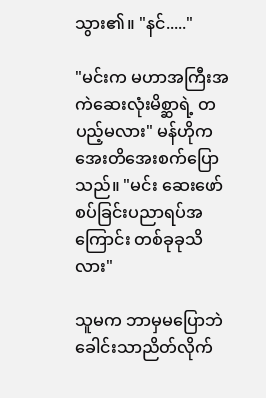သွား၏။ "နင်....."

"မင်းက မဟာအကြီးအကဲဆေးလုံးမိစ္ဆာရဲ့ တပည့်မလား" မန်ဟိုက အေးတိအေးစက်ပြောသည်။ "မင်း ဆေးဖော်စပ်ခြင်းပညာရပ်အကြောင်း တစ်ခုခုသိလား"

သူမက ဘာမှမပြောဘဲ ခေါင်းသာညိတ်လိုက်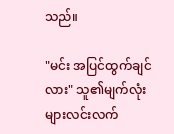သည်။

"မင်း အပြင်ထွက်ချင်လား" သူ၏မျက်လုံးများလင်းလက်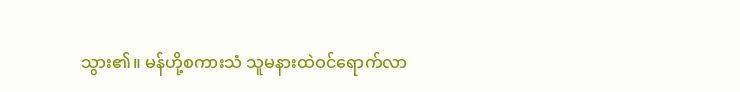သွား၏။ မန်ဟို့စကားသံ သူမနားထဲဝင်ရောက်လာ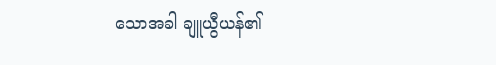သောအခါ ချူယွီယန်၏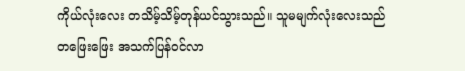ကိုယ်လုံးလေး တသိမ့်သိမ့်တုန်ယင်သွားသည်။ သူမမျက်လုံးလေးသည် တဖြေးဖြေး အသက်ပြန်ဝင်လာ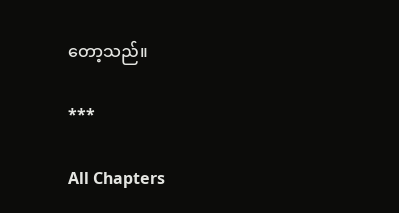တော့သည်။

***

All Chapters